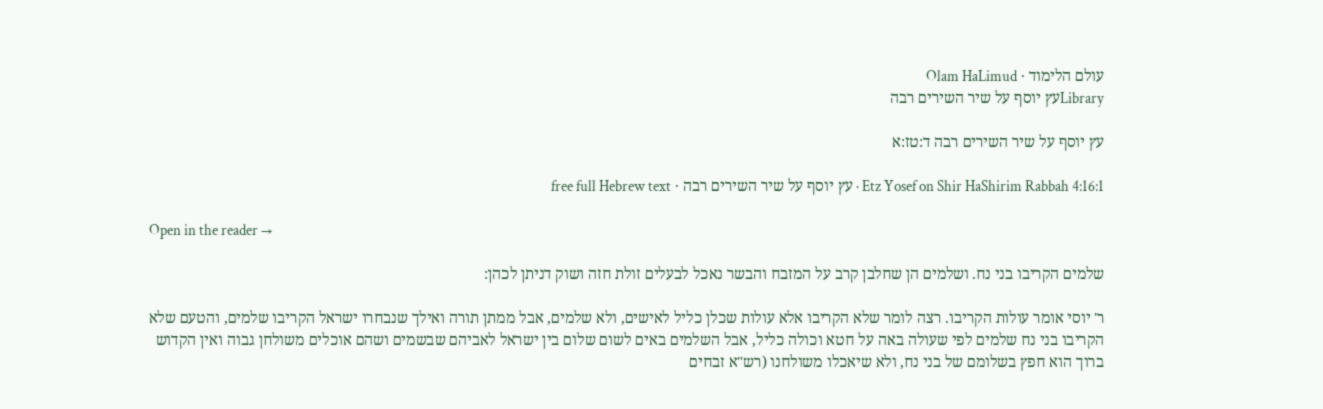עולם הלימוד · Olam HaLimud
Libraryעץ יוסף על שיר השירים רבה

עץ יוסף על שיר השירים רבה ד:טז:א

Etz Yosef on Shir HaShirim Rabbah 4:16:1 · עץ יוסף על שיר השירים רבה · free full Hebrew text

Open in the reader →

שלמים הקריבו בני נח. ושלמים הן שחלבן קרב על המזבח והבשר נאכל לבעלים זולת חזה ושוק דניתן לכהן:

ר' יוסי אומר עולות הקריבו. רצה לומר שלא הקריבו אלא עולות שכלן כליל לאישים, ולא שלמים, אבל ממתן תורה ואילך שנבחרו ישראל הקריבו שלמים, והטעם שלא הקריבו בני נח שלמים לפי שעולה באה על חטא וכולה כליל, אבל השלמים באים לשום שלום בין ישראל לאביהם שבשמים ושהם אוכלים משולחן גבוה ואין הקדוש ברוך הוא חפץ בשלומם של בני נח, ולא שיאכלו משולחנו (רש"א זבחים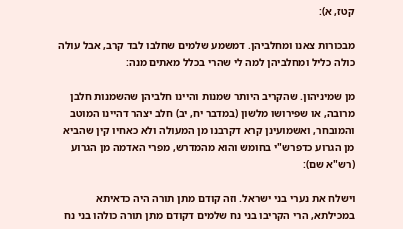קטז, א):

מבכורות צאנו ומחלביהן. דמשמע שלמים שחלבו לבד קרב, אבל עולה כולה כליל ומחלביהן למה לי שהרי בכלל מאתים מנה:

מן שמיניהון. שהקריב היותר שמנות והיינו חלביהן שהשמנות חלבן מרובה, או שפירושו מלשון (במדבר יח, יב) חלב יצהר דהיינו המוטב והמובחר, ואשמועינן קרא דקרבנו מן המעולה ולא כאחיו קין שהביא מן הגרוע כדפרש"י בחומש והוא מהמדרש, מפרי האדמה מן הגרוע (רש"א שם):

וישלח את נערי בני ישראל. וזה קודם מתן תורה היה כדאיתא במכילתא, הרי הקריבו בני נח שלמים דקודם מתן תורה כולהו בני נח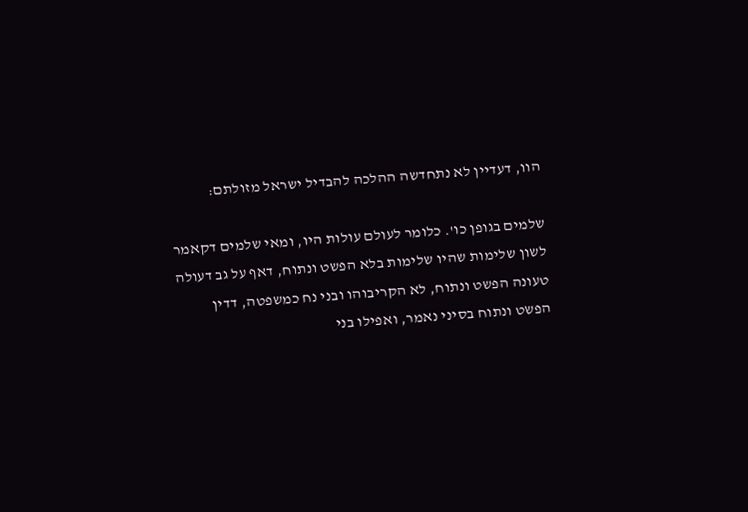הוו, דעדיין לא נתחדשה ההלכה להבדיל ישראל מזולתם:

שלמים בגופן כו'. כלומר לעולם עולות היו, ומאי שלמים דקאמר לשון שלימות שהיו שלימות בלא הפשט ונתוח, דאף על גב דעולה טעונה הפשט ונתוח, לא הקריבוהו ובני נח כמשפטה, דדין הפשט ונתוח בסיני נאמר, ואפילו בני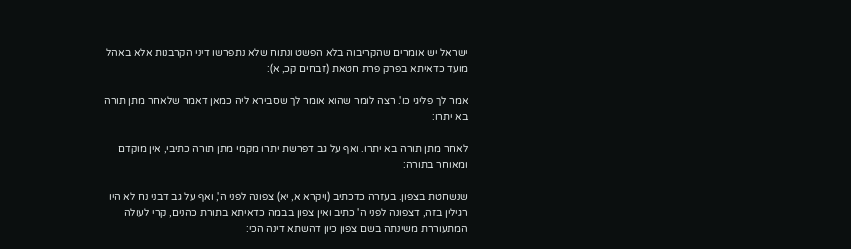ישראל יש אומרים שהקריבוה בלא הפשט ונתוח שלא נתפרשו דיני הקרבנות אלא באהל מועד כדאיתא בפרק פרת חטאת (זבחים קכ, א):

אמר לך פליגי כו'. רצה לומר שהוא אומר לך שסבירא ליה כמאן דאמר שלאחר מתן תורה בא יתרו:

לאחר מתן תורה בא יתרו. ואף על גב דפרשת יתרו מקמי מתן תורה כתיבי, אין מוקדם ומאוחר בתורה:

שנשחטת בצפון. בעזרה כדכתיב (ויקרא א, יא) צפונה לפני ה', ואף על גב דבני נח לא היו רגילין בזה, דצפונה לפני ה' כתיב ואין צפון בבמה כדאיתא בתורת כהנים, קרי לעולה המתעוררת משינתה בשם צפון כיון דהשתא דינה הכי: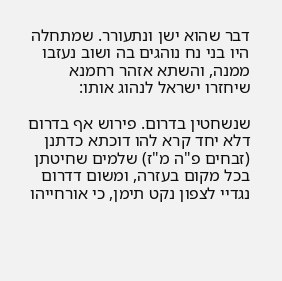דבר שהוא ישן ונתעורר. שמתחלה היו בני נח נוהגים בה ושוב נעזבו ממנה, והשתא אזהר רחמנא שיחזרו ישראל לנהוג אותו:

שנשחטין בדרום. פירוש אף בדרום דלא יחד קרא להו דוכתא כדתנן (זבחים פ"ה מ"ז) שלמים שחיטתן בכל מקום בעזרה, ומשום דדרום נגדיי לצפון נקט תימן, כי אורחייהו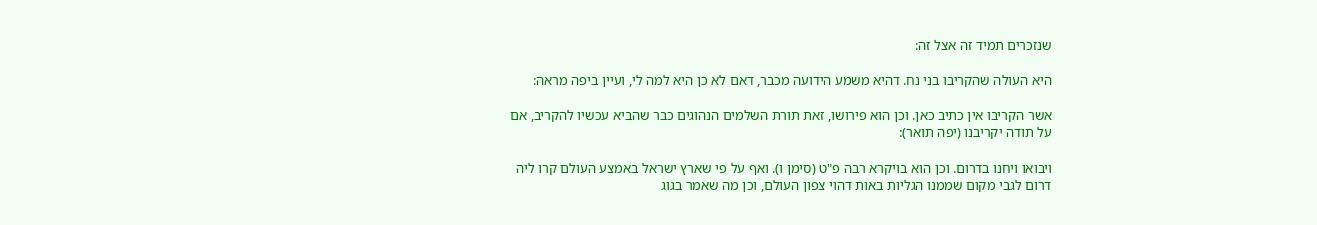שנזכרים תמיד זה אצל זה:

היא העולה שהקריבו בני נח. דהיא משמע הידועה מכבר, דאם לא כן היא למה לי, ועיין ביפה מראה:

אשר הקריבו אין כתיב כאן. וכן הוא פירושו, זאת תורת השלמים הנהוגים כבר שהביא עכשיו להקריב, אם על תודה יקריבנו (יפה תואר):

ויבואו ויחנו בדרום. וכן הוא בויקרא רבה פ"ט (סימן ו). ואף על פי שארץ ישראל באמצע העולם קרו ליה דרום לגבי מקום שממנו הגליות באות דהוי צפון העולם, וכן מה שאמר בגוג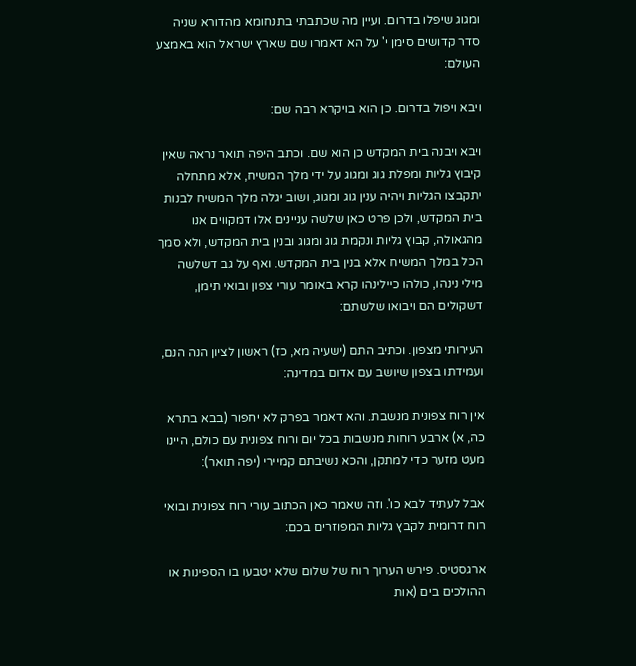ומגוג שיפלו בדרום. ועיין מה שכתבתי בתנחומא מהדורא שניה סדר קדושים סימן י' על הא דאמרו שם שארץ ישראל הוא באמצע העולם:

ויבא ויפול בדרום. כן הוא בויקרא רבה שם:

ויבא ויבנה בית המקדש כן הוא שם. וכתב היפה תואר נראה שאין קיבוץ גליות ומפלת גוג ומגוג על ידי מלך המשיח, אלא מתחלה יתקבצו הגליות ויהיה ענין גוג ומגוג, ושוב יגלה מלך המשיח לבנות בית המקדש, ולכן פרט כאן שלשה עניינים אלו דמקווים אנו מהגאולה, קבוץ גליות ונקמת גוג ומגוג ובנין בית המקדש, ולא סמך הכל במלך המשיח אלא בנין בית המקדש. ואף על גב דשלשה מילי נינהו, כולהו כיילינהו קרא באומר עורי צפון ובואי תימן, דשקולים הם ויבואו שלשתם:

העירותי מצפון. וכתיב התם (ישעיה מא, כז) ראשון לציון הנה הנם, ועמידתו בצפון שיושב עם אדום במדינה:

אין רוח צפונית מנשבת. והא דאמר בפרק לא יחפור (בבא בתרא כה, א) ארבע רוחות מנשבות בכל יום ורוח צפונית עם כולם, היינו מעט מזער כדי למתקן, והכא נשיבתם קמיירי (יפה תואר):

אבל לעתיד לבא כו'. וזה שאמר כאן הכתוב עורי רוח צפונית ובואי רוח דרומית לקבץ גליות המפוזרים בכם:

ארגסטיס. פירש הערוך רוח של שלום שלא יטבעו בו הספינות או ההולכים בים (אות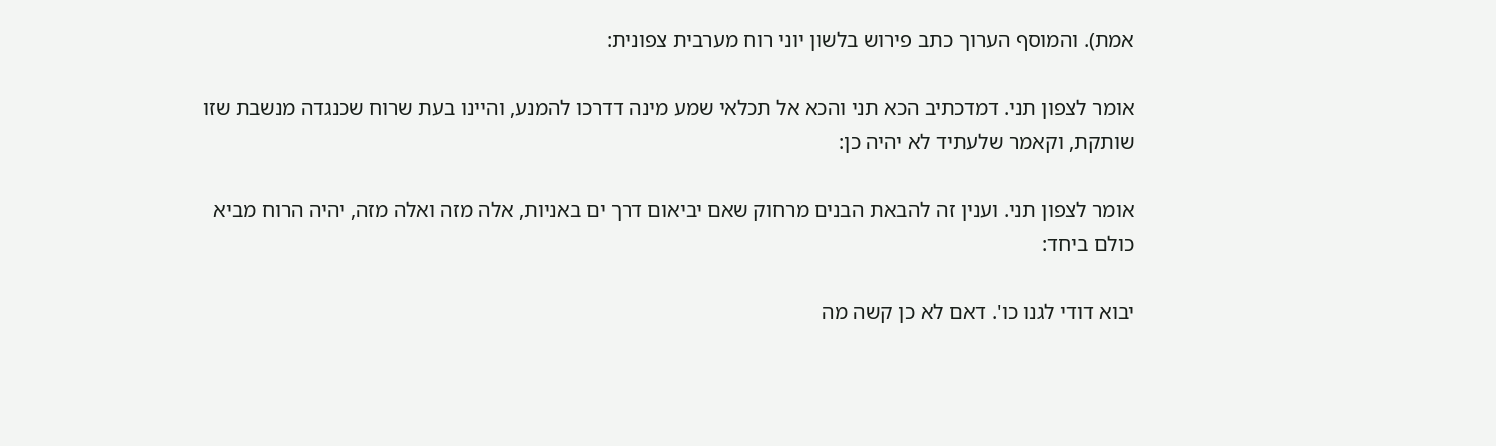אמת). והמוסף הערוך כתב פירוש בלשון יוני רוח מערבית צפונית:

אומר לצפון תני. דמדכתיב הכא תני והכא אל תכלאי שמע מינה דדרכו להמנע, והיינו בעת שרוח שכנגדה מנשבת שזו שותקת, וקאמר שלעתיד לא יהיה כן:

אומר לצפון תני. וענין זה להבאת הבנים מרחוק שאם יביאום דרך ים באניות, אלה מזה ואלה מזה, יהיה הרוח מביא כולם ביחד:

יבוא דודי לגנו כו'. דאם לא כן קשה מה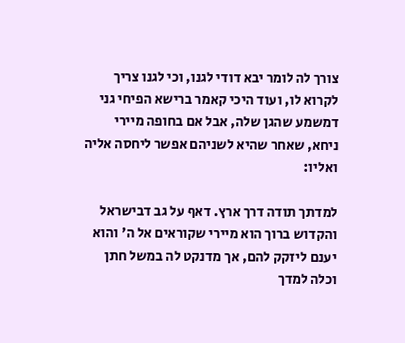צורך לה לומר יבא דודי לגנו, וכי לגנו צריך לקרוא לו, ועוד היכי קאמר ברישא הפיחי גני דמשמע שהגן שלה, אבל אם בחופה מיירי ניחא, שאחר שהיא לשניהם אפשר ליחסה אליה ואליו:

למדתך תודה דרך ארץ. דאף על גב דבישראל והקדוש ברוך הוא מיירי שקוראים אל ה' והוא יענם ליזקק להם, אך מדנקט לה במשל חתן וכלה למדך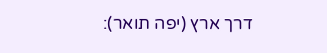דרך ארץ (יפה תואר):